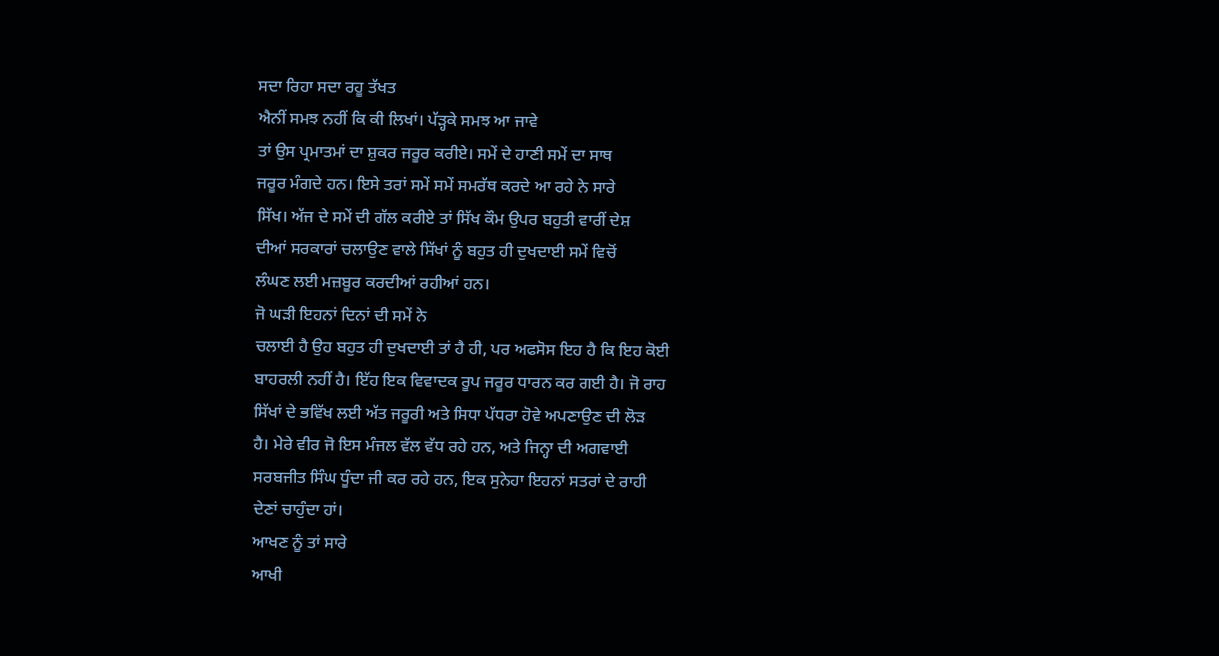ਸਦਾ ਰਿਹਾ ਸਦਾ ਰਹੂ ਤੱਖਤ
ਐਨੀਂ ਸਮਝ ਨਹੀਂ ਕਿ ਕੀ ਲਿਖਾਂ। ਪੱੜ੍ਹਕੇ ਸਮਝ ਆ ਜਾਵੇ
ਤਾਂ ਉਸ ਪ੍ਰਮਾਤਮਾਂ ਦਾ ਸ਼ੁਕਰ ਜਰੂਰ ਕਰੀਏ। ਸਮੇਂ ਦੇ ਹਾਣੀ ਸਮੇਂ ਦਾ ਸਾਥ
ਜਰੂਰ ਮੰਗਦੇ ਹਨ। ਇਸੇ ਤਰਾਂ ਸਮੇਂ ਸਮੇਂ ਸਮਰੱਥ ਕਰਦੇ ਆ ਰਹੇ ਨੇ ਸਾਰੇ
ਸਿੱਖ। ਅੱਜ ਦੇ ਸਮੇਂ ਦੀ ਗੱਲ ਕਰੀਏ ਤਾਂ ਸਿੱਖ ਕੌਮ ਉਪਰ ਬਹੁਤੀ ਵਾਰੀਂ ਦੇਸ਼
ਦੀਆਂ ਸਰਕਾਰਾਂ ਚਲਾਉਣ ਵਾਲੇ ਸਿੱਖਾਂ ਨੂੰ ਬਹੁਤ ਹੀ ਦੁਖਦਾਈ ਸਮੇਂ ਵਿਚੋਂ
ਲੰਘਣ ਲਈ ਮਜ਼ਬੂਰ ਕਰਦੀਆਂ ਰਹੀਆਂ ਹਨ।
ਜੋ ਘੜੀ ਇਹਨਾਂ ਦਿਨਾਂ ਦੀ ਸਮੇਂ ਨੇ
ਚਲਾਈ ਹੈ ਉਹ ਬਹੁਤ ਹੀ ਦੁਖਦਾਈ ਤਾਂ ਹੈ ਹੀ, ਪਰ ਅਫਸੋਸ ਇਹ ਹੈ ਕਿ ਇਹ ਕੋਈ
ਬਾਹਰਲੀ ਨਹੀਂ ਹੈ। ਇੱਹ ਇਕ ਵਿਵਾਦਕ ਰੂਪ ਜਰੂਰ ਧਾਰਨ ਕਰ ਗਈ ਹੈ। ਜੋ ਰਾਹ
ਸਿੱਖਾਂ ਦੇ ਭਵਿੱਖ ਲਈ ਅੱਤ ਜਰੂਰੀ ਅਤੇ ਸਿਧਾ ਪੱਧਰਾ ਹੋਵੇ ਅਪਣਾਉਣ ਦੀ ਲੋੜ
ਹੈ। ਮੇਰੇ ਵੀਰ ਜੋ ਇਸ ਮੰਜਲ ਵੱਲ ਵੱਧ ਰਹੇ ਹਨ, ਅਤੇ ਜਿਨ੍ਹਾ ਦੀ ਅਗਵਾਈ
ਸਰਬਜੀਤ ਸਿੰਘ ਧੂੰਦਾ ਜੀ ਕਰ ਰਹੇ ਹਨ, ਇਕ ਸੁਨੇਹਾ ਇਹਨਾਂ ਸਤਰਾਂ ਦੇ ਰਾਹੀ
ਦੇਣਾਂ ਚਾਹੁੰਦਾ ਹਾਂ।
ਆਖਣ ਨੂੰ ਤਾਂ ਸਾਰੇ
ਆਖੀ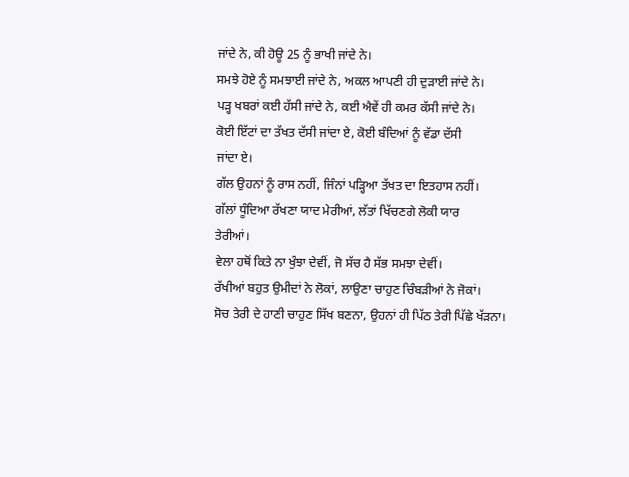ਜਾਂਦੇ ਨੇ, ਕੀ ਹੋਊ 25 ਨੂੰ ਭਾਖੀ ਜਾਂਦੇ ਨੇ।
ਸਮਝੇ ਹੋਏ ਨੂੰ ਸਮਝਾਈ ਜਾਂਦੇ ਨੇ, ਅਕਲ ਆਪਣੀ ਹੀ ਦੁੜਾਈ ਜਾਂਦੇ ਨੇ।
ਪੜ੍ਹ ਖਬਰਾਂ ਕਈ ਹੱਸੀ ਜਾਂਦੇ ਨੇ, ਕਈ ਐਵੇਂ ਹੀ ਕਮਰ ਕੱਸੀ ਜਾਂਦੇ ਨੇ।
ਕੋਈ ਇੱਟਾਂ ਦਾ ਤੱਖਤ ਦੱਸੀ ਜਾਂਦਾ ਏ, ਕੋਈ ਬੰਦਿਆਂ ਨੂੰ ਵੱਡਾ ਦੱਸੀ
ਜਾਂਦਾ ਏ।
ਗੱਲ ਉਹਨਾਂ ਨੂੰ ਰਾਸ ਨਹੀਂ, ਜਿੰਨਾਂ ਪੜ੍ਹਿਆ ਤੱਖਤ ਦਾ ਇਤਹਾਸ ਨਹੀਂ।
ਗੱਲਾਂ ਧੂੰਦਿਆ ਰੱਖਣਾ ਯਾਦ ਮੇਰੀਆਂ, ਲੱਤਾਂ ਖਿੱਚਣਗੇ ਲੋਕੀ ਯਾਰ
ਤੇਰੀਆਂ।
ਵੇਲਾ ਹਥੋਂ ਕਿਤੇ ਨਾ ਖੁੰਝਾ ਦੇਵੀਂ, ਜੋ ਸੱਚ ਹੈ ਸੱਭ ਸਮਝਾ ਦੇਵੀਂ।
ਰੱਖੀਆਂ ਬਹੁਤ ਉਮੀਦਾਂ ਨੇ ਲੋਕਾਂ, ਲਾਉਣਾ ਚਾਹੁਣ ਚਿੰਬੜੀਆਂ ਨੇ ਜੋਕਾਂ।
ਸੋਚ ਤੇਰੀ ਦੇ ਹਾਣੀ ਚਾਹੁਣ ਸਿੱਖ ਬਣਨਾ, ਉਹਨਾਂ ਹੀ ਪਿੱਠ ਤੇਰੀ ਪਿੱਛੇ ਖੱੜਨਾ।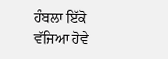ਹੰਬਲਾ ਇੱਕੋ ਵੱਜਿਆ ਹੋਵੇ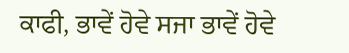ਕਾਫੀ, ਭਾਵੇਂ ਹੋਵੇ ਸਜਾ ਭਾਵੇਂ ਹੋਵੇ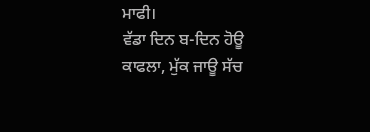ਮਾਫੀ।
ਵੱਡਾ ਦਿਨ ਬ-ਦਿਨ ਹੋਊ ਕਾਫਲਾ, ਮੁੱਕ ਜਾਊ ਸੱਚ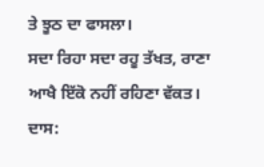ਤੇ ਝੂਠ ਦਾ ਫਾਸਲਾ।
ਸਦਾ ਰਿਹਾ ਸਦਾ ਰਹੂ ਤੱਖਤ, ਰਾਣਾ ਆਖੈ ਇੱਕੋ ਨਹੀਂ ਰਹਿਣਾ ਵੱਕਤ।
ਦਾਸ: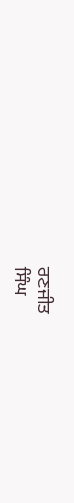ਰਣਜੀਤ
ਸਿੰਘ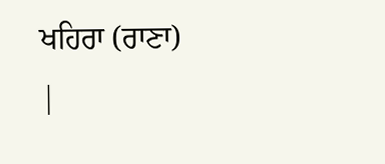ਖਹਿਰਾ (ਰਾਣਾ)
|